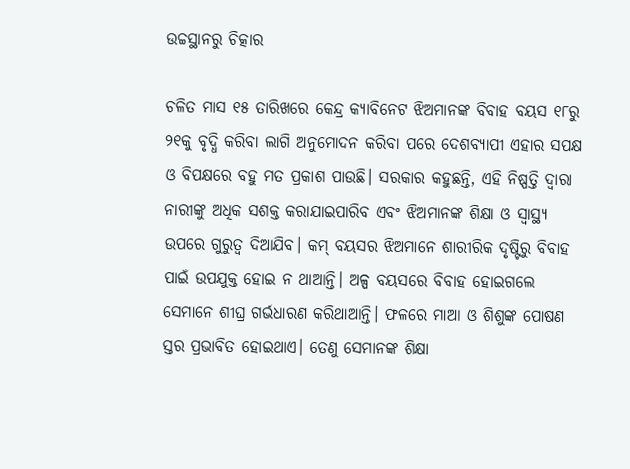ଉଚ୍ଚସ୍ଥାନରୁ ଚିତ୍କାର

ଚଳିତ ମାସ ୧୫ ତାରିଖରେ କେନ୍ଦ୍ର କ୍ୟାବିନେଟ ଝିଅମାନଙ୍କ ବିବାହ ବୟସ ୧୮ରୁ ୨୧କୁ ବୃଦ୍ଧି କରିବା ଲାଗି ଅନୁମୋଦନ କରିବା ପରେ ଦେଶବ୍ୟାପୀ ଏହାର ସପକ୍ଷ ଓ ବିପକ୍ଷରେ ବହୁ ମତ ପ୍ରକାଶ ପାଉଛି। ସରକାର କହୁଛନ୍ତି, ଏହି ନିଷ୍ପତ୍ତି ଦ୍ୱାରା ନାରୀଙ୍କୁ ଅଧିକ ସଶକ୍ତ କରାଯାଇପାରିବ ଏବଂ ଝିଅମାନଙ୍କ ଶିକ୍ଷା ଓ ସ୍ବାସ୍ଥ୍ୟ ଉପରେ ଗୁରୁତ୍ୱ ଦିଆଯିବ। କମ୍‌ ବୟସର ଝିଅମାନେ ଶାରୀରିକ ଦୃଷ୍ଟିରୁ ବିବାହ ପାଇଁ ଉପଯୁକ୍ତ ହୋଇ ନ ଥାଆନ୍ତି। ଅଳ୍ପ ବୟସରେ ବିବାହ ହୋଇଗଲେ ସେମାନେ ଶୀଘ୍ର ଗର୍ଭଧାରଣ କରିଥାଆନ୍ତି। ଫଳରେ ମାଆ ଓ ଶିଶୁଙ୍କ ପୋଷଣ ସ୍ତର ପ୍ରଭାବିତ ହୋଇଥାଏ। ତେଣୁ ସେମାନଙ୍କ ଶିକ୍ଷା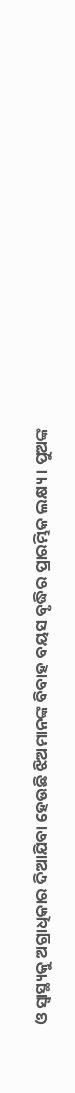ଓ ସ୍ବାସ୍ଥ୍ୟକୁ ଅଗ୍ରାଧିକାର ଦିଆଯିବା ହେଉଛି ଝିଅମାନଙ୍କ ବିବାହ ବୟସ ବୃଦ୍ଧିର ପ୍ରାରମ୍ଭିକ ଲକ୍ଷ୍ୟ। ପୁଅଙ୍କ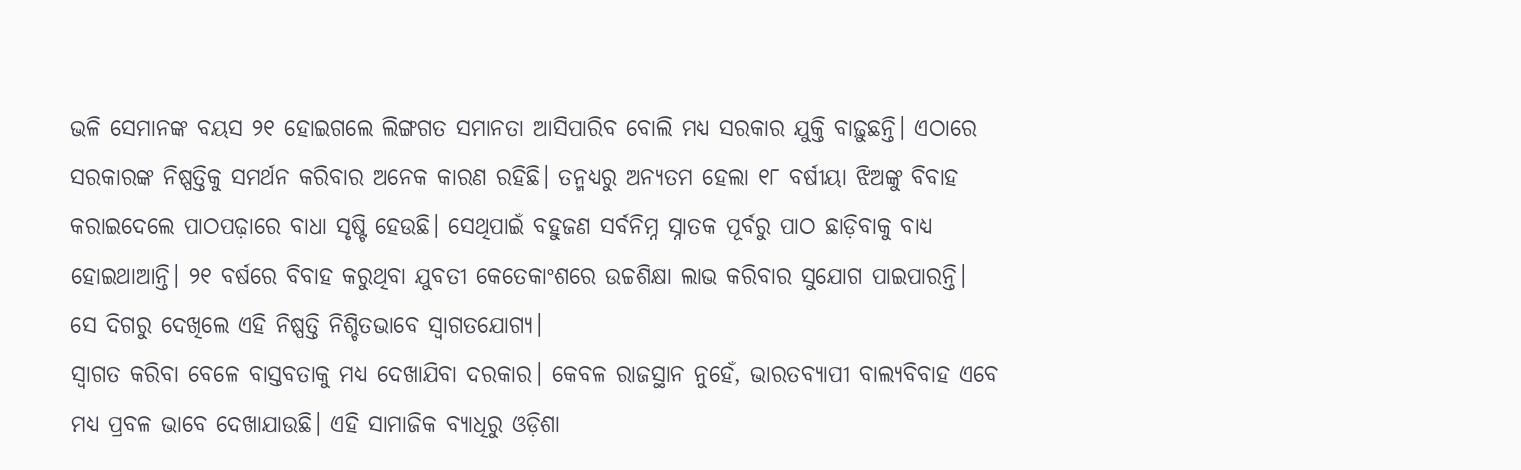ଭଳି ସେମାନଙ୍କ ବୟସ ୨୧ ହୋଇଗଲେ ଲିଙ୍ଗଗତ ସମାନତା ଆସିପାରିବ ବୋଲି ମଧ୍ୟ ସରକାର ଯୁକ୍ତି ବାଢ଼ୁଛନ୍ତି। ଏଠାରେ ସରକାରଙ୍କ ନିଷ୍ପତ୍ତିକୁ ସମର୍ଥନ କରିବାର ଅନେକ କାରଣ ରହିଛି। ତନ୍ମଧ୍ୟରୁ ଅନ୍ୟତମ ହେଲା ୧୮ ବର୍ଷୀୟା ଝିଅଙ୍କୁ ବିବାହ କରାଇଦେଲେ ପାଠପଢ଼ାରେ ବାଧା ସୃଷ୍ଟି ହେଉଛି। ସେଥିପାଇଁ ବହୁଜଣ ସର୍ବନିମ୍ନ ସ୍ନାତକ ପୂର୍ବରୁ ପାଠ ଛାଡ଼ିବାକୁ ବାଧ୍ୟ ହୋଇଥାଆନ୍ତି। ୨୧ ବର୍ଷରେ ବିବାହ କରୁଥିବା ଯୁବତୀ କେତେକାଂଶରେ ଉଚ୍ଚଶିକ୍ଷା ଲାଭ କରିବାର ସୁଯୋଗ ପାଇପାରନ୍ତି। ସେ ଦିଗରୁ ଦେଖିଲେ ଏହି ନିଷ୍ପତ୍ତି ନିଶ୍ଚିତଭାବେ ସ୍ବାଗତଯୋଗ୍ୟ।
ସ୍ବାଗତ କରିବା ବେଳେ ବାସ୍ତବତାକୁ ମଧ୍ୟ ଦେଖାଯିବା ଦରକାର। କେବଳ ରାଜସ୍ଥାନ ନୁହେଁ, ଭାରତବ୍ୟାପୀ ବାଲ୍ୟବିବାହ ଏବେ ମଧ୍ୟ ପ୍ରବଳ ଭାବେ ଦେଖାଯାଉଛି। ଏହି ସାମାଜିକ ବ୍ୟାଧିରୁ ଓଡ଼ିଶା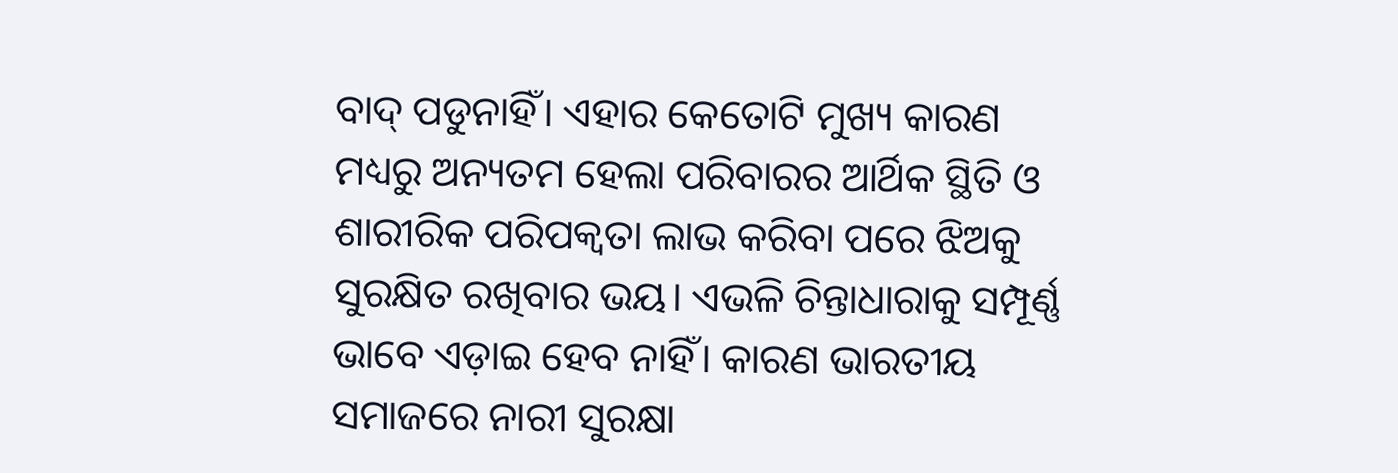ବାଦ୍‌ ପଡୁନାହିଁ। ଏହାର କେତୋଟି ମୁଖ୍ୟ କାରଣ ମଧ୍ୟରୁ ଅନ୍ୟତମ ହେଲା ପରିବାରର ଆର୍ଥିକ ସ୍ଥିତି ଓ ଶାରୀରିକ ପରିପକ୍ୱତା ଲାଭ କରିବା ପରେ ଝିଅକୁ ସୁରକ୍ଷିତ ରଖିବାର ଭୟ। ଏଭଳି ଚିନ୍ତାଧାରାକୁ ସମ୍ପୂର୍ଣ୍ଣ ଭାବେ ଏଡ଼ାଇ ହେବ ନାହିଁ। କାରଣ ଭାରତୀୟ ସମାଜରେ ନାରୀ ସୁରକ୍ଷା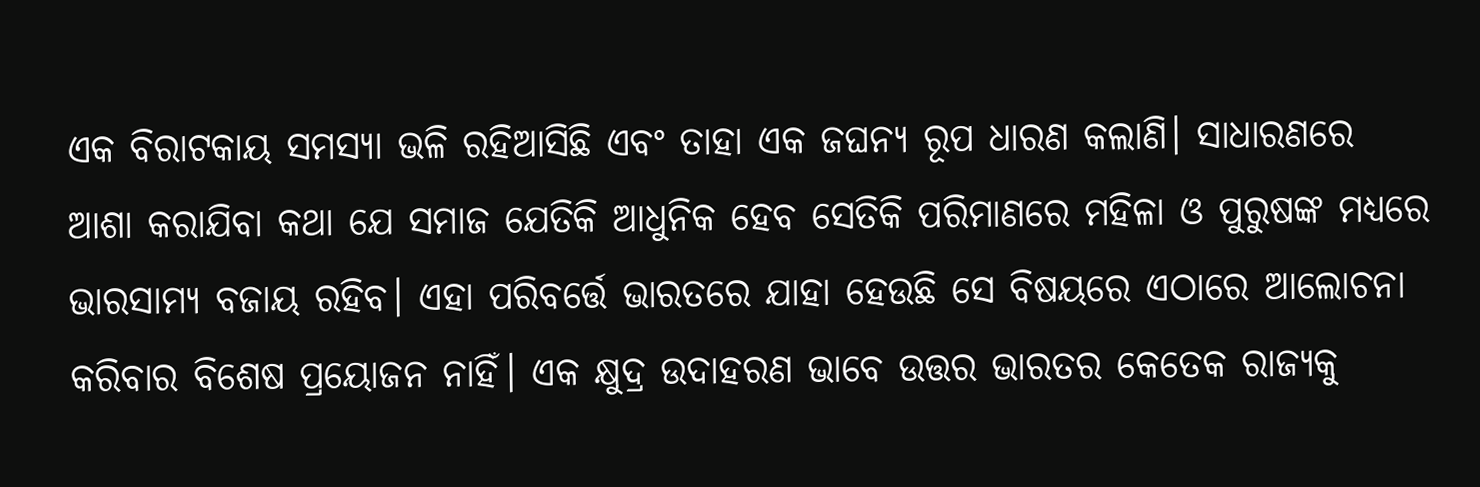ଏକ ବିରାଟକାୟ ସମସ୍ୟା ଭଳି ରହିଆସିଛି ଏବଂ ତାହା ଏକ ଜଘନ୍ୟ ରୂପ ଧାରଣ କଲାଣି। ସାଧାରଣରେ ଆଶା କରାଯିବା କଥା ଯେ ସମାଜ ଯେତିକି ଆଧୁନିକ ହେବ ସେତିକି ପରିମାଣରେ ମହିଳା ଓ ପୁରୁଷଙ୍କ ମଧ୍ୟରେ ଭାରସାମ୍ୟ ବଜାୟ ରହିବ। ଏହା ପରିବର୍ତ୍ତେ ଭାରତରେ ଯାହା ହେଉଛି ସେ ବିଷୟରେ ଏଠାରେ ଆଲୋଚନା କରିବାର ବିଶେଷ ପ୍ରୟୋଜନ ନାହିଁ। ଏକ କ୍ଷୁଦ୍ର ଉଦାହରଣ ଭାବେ ଉତ୍ତର ଭାରତର କେତେକ ରାଜ୍ୟକୁ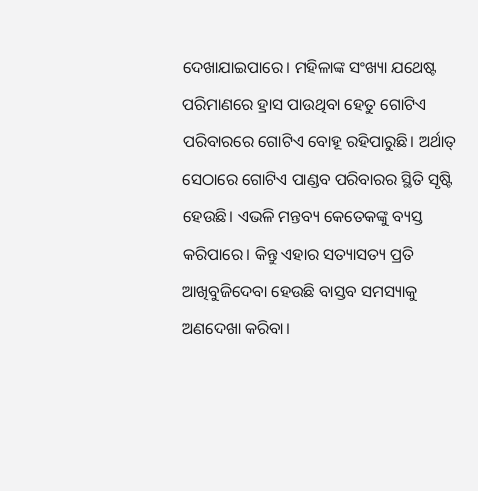ଦେଖାଯାଇପାରେ। ମହିଳାଙ୍କ ସଂଖ୍ୟା ଯଥେଷ୍ଟ ପରିମାଣରେ ହ୍ରାସ ପାଉଥିବା ହେତୁ ଗୋଟିଏ ପରିବାରରେ ଗୋଟିଏ ବୋହୂ ରହିପାରୁଛି। ଅର୍ଥାତ୍‌ ସେଠାରେ ଗୋଟିଏ ପାଣ୍ଡବ ପରିବାରର ସ୍ଥିତି ସୃଷ୍ଟି ହେଉଛି। ଏଭଳି ମନ୍ତବ୍ୟ କେତେକଙ୍କୁ ବ୍ୟସ୍ତ କରିପାରେ। କିନ୍ତୁ ଏହାର ସତ୍ୟାସତ୍ୟ ପ୍ରତି ଆଖିବୁଜିଦେବା ହେଉଛି ବାସ୍ତବ ସମସ୍ୟାକୁ ଅଣଦେଖା କରିବା।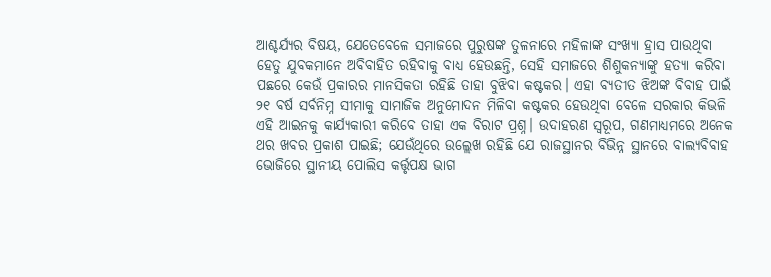ଆଶ୍ଚର୍ଯ୍ୟର ବିଷୟ, ଯେତେବେଳେ ସମାଜରେ ପୁରୁଷଙ୍କ ତୁଳନାରେ ମହିଳାଙ୍କ ସଂଖ୍ୟା ହ୍ରାସ ପାଉଥିବା ହେତୁ ଯୁବକମାନେ ଅବିବାହିତ ରହିବାକୁ ବାଧ୍ୟ ହେଉଛନ୍ତି, ସେହି ସମାଜରେ ଶିଶୁକନ୍ୟାଙ୍କୁ ହତ୍ୟା କରିବା ପଛରେ କେଉଁ ପ୍ରକାରର ମାନସିକତା ରହିଛି ତାହା ବୁଝିବା କଷ୍ଟକର। ଏହା ବ୍ୟତୀତ ଝିଅଙ୍କ ବିବାହ ପାଇଁ ୨୧ ବର୍ଷ ସର୍ବନିମ୍ନ ସୀମାକୁ ସାମାଜିକ ଅନୁମୋଦନ ମିଳିବା କଷ୍ଟକର ହେଉଥିବା ବେଳେ ସରକାର କିଭଳି ଏହି ଆଇନକୁ କାର୍ଯ୍ୟକାରୀ କରିବେ ତାହା ଏକ ବିରାଟ ପ୍ରଶ୍ନ। ଉଦାହରଣ ସ୍ବରୂପ, ଗଣମାଧ୍ୟମରେ ଅନେକ ଥର ଖବର ପ୍ରକାଶ ପାଇଛି; ଯେଉଁଥିରେ ଉଲ୍ଲେଖ ରହିଛି ଯେ ରାଜସ୍ଥାନର ବିଭିନ୍ନ ସ୍ଥାନରେ ବାଲ୍ୟବିବାହ ଭୋଜିରେ ସ୍ଥାନୀୟ ପୋଲିସ କର୍ତ୍ତୃପକ୍ଷ ଭାଗ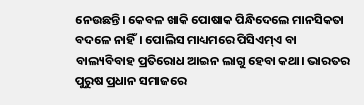ନେଉଛନ୍ତି। କେବଳ ଖାକି ପୋଷାକ ପିନ୍ଧିଦେଲେ ମାନସିକତା ବଦଳେ ନାହିଁ। ପୋଲିସ ମାଧ୍ୟମରେ ପିସିଏମ୍‌ଏ ବା ବାଲ୍ୟବିବାହ ପ୍ରତିରୋଧ ଆଇନ ଲାଗୁ ହେବା କଥା। ଭାରତର ପୁରୁଷ ପ୍ରଧାନ ସମାଜରେ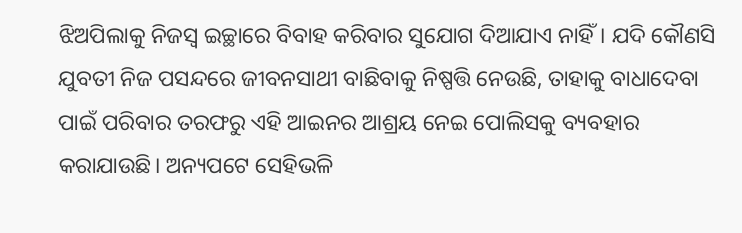ଝିଅପିଲାକୁ ନିଜସ୍ବ ଇଚ୍ଛାରେ ବିବାହ କରିବାର ସୁଯୋଗ ଦିଆଯାଏ ନାହିଁ। ଯଦି କୌଣସି ଯୁବତୀ ନିଜ ପସନ୍ଦରେ ଜୀବନସାଥୀ ବାଛିବାକୁ ନିଷ୍ପତ୍ତି ନେଉଛି, ତାହାକୁ ବାଧାଦେବା ପାଇଁ ପରିବାର ତରଫରୁ ଏହି ଆଇନର ଆଶ୍ରୟ ନେଇ ପୋଲିସକୁ ବ୍ୟବହାର କରାଯାଉଛି। ଅନ୍ୟପଟେ ସେହିଭଳି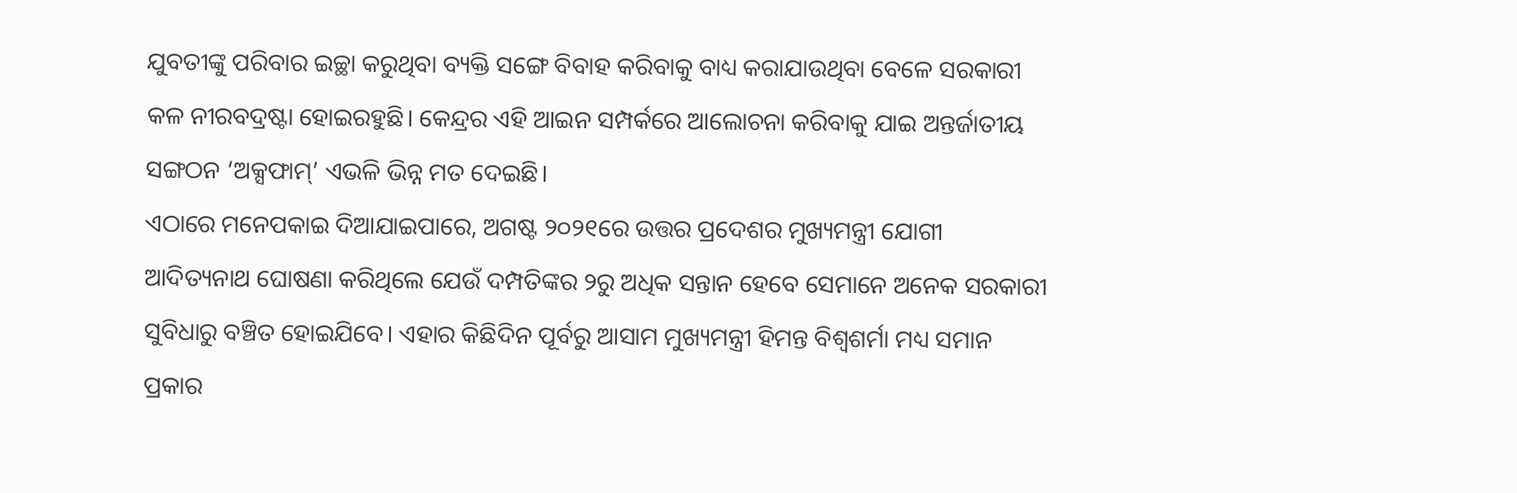ଯୁବତୀଙ୍କୁ ପରିବାର ଇଚ୍ଛା କରୁଥିବା ବ୍ୟକ୍ତି ସଙ୍ଗେ ବିବାହ କରିବାକୁ ବାଧ୍ୟ କରାଯାଉଥିବା ବେଳେ ସରକାରୀ କଳ ନୀରବଦ୍ରଷ୍ଟା ହୋଇରହୁଛି। କେନ୍ଦ୍ରର ଏହି ଆଇନ ସମ୍ପର୍କରେ ଆଲୋଚନା କରିବାକୁ ଯାଇ ଅନ୍ତର୍ଜାତୀୟ ସଙ୍ଗଠନ ‘ଅକ୍ସଫାମ୍‌’ ଏଭଳି ଭିନ୍ନ ମତ ଦେଇଛି।
ଏଠାରେ ମନେପକାଇ ଦିଆଯାଇପାରେ, ଅଗଷ୍ଟ ୨୦୨୧ରେ ଉତ୍ତର ପ୍ରଦେଶର ମୁଖ୍ୟମନ୍ତ୍ରୀ ଯୋଗୀ ଆଦିତ୍ୟନାଥ ଘୋଷଣା କରିଥିଲେ ଯେଉଁ ଦମ୍ପତିଙ୍କର ୨ରୁ ଅଧିକ ସନ୍ତାନ ହେବେ ସେମାନେ ଅନେକ ସରକାରୀ ସୁବିଧାରୁ ବଞ୍ଚିତ ହୋଇଯିବେ। ଏହାର କିଛିଦିନ ପୂର୍ବରୁ ଆସାମ ମୁଖ୍ୟମନ୍ତ୍ରୀ ହିମନ୍ତ ବିଶ୍ୱଶର୍ମା ମଧ୍ୟ ସମାନ ପ୍ରକାର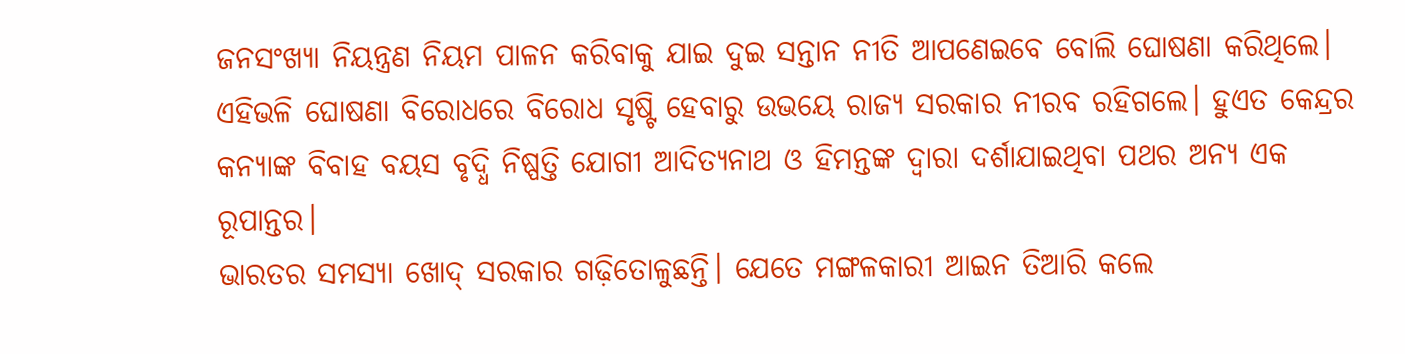ଜନସଂଖ୍ୟା ନିୟନ୍ତ୍ରଣ ନିୟମ ପାଳନ କରିବାକୁ ଯାଇ ଦୁଇ ସନ୍ତାନ ନୀତି ଆପଣେଇବେ ବୋଲି ଘୋଷଣା କରିଥିଲେ। ଏହିଭଳି ଘୋଷଣା ବିରୋଧରେ ବିରୋଧ ସୃଷ୍ଟି ହେବାରୁ ଉଭୟେ ରାଜ୍ୟ ସରକାର ନୀରବ ରହିଗଲେ। ହୁଏତ କେନ୍ଦ୍ରର କନ୍ୟାଙ୍କ ବିବାହ ବୟସ ବୃଦ୍ଧି ନିଷ୍ପତ୍ତି ଯୋଗୀ ଆଦିତ୍ୟନାଥ ଓ ହିମନ୍ତଙ୍କ ଦ୍ୱାରା ଦର୍ଶାଯାଇଥିବା ପଥର ଅନ୍ୟ ଏକ ରୂପାନ୍ତର।
ଭାରତର ସମସ୍ୟା ଖୋଦ୍‌ ସରକାର ଗଢ଼ିତୋଳୁଛନ୍ତି। ଯେତେ ମଙ୍ଗଳକାରୀ ଆଇନ ତିଆରି କଲେ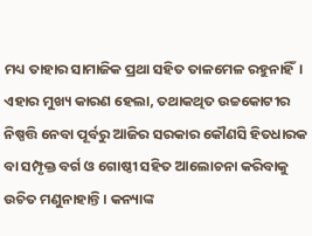ମଧ୍ୟ ତାହାର ସାମାଜିକ ପ୍ରଥା ସହିତ ତାଳମେଳ ରହୁନାହିଁ। ଏହାର ମୁଖ୍ୟ କାରଣ ହେଲା, ତଥାକଥିତ ଉଚ୍ଚକୋଟୀର ନିଷ୍ପତ୍ତି ନେବା ପୂର୍ବରୁ ଆଜିର ସରକାର କୌଣସି ହିତଧାରକ ବା ସମ୍ପୃକ୍ତ ବର୍ଗ ଓ ଗୋଷ୍ଠୀ ସହିତ ଆଲୋଚନା କରିବାକୁ ଉଚିତ ମଣୁନାହାନ୍ତି। କନ୍ୟାଙ୍କ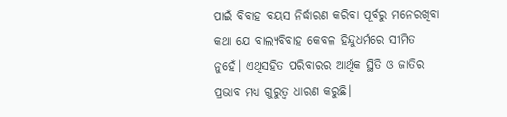ପାଇଁ ବିବାହ ବୟସ ନିର୍ଦ୍ଧାରଣ କରିବା ପୂର୍ବରୁ ମନେରଖିବା କଥା ଯେ ବାଲ୍ୟବିବାହ କେବଳ ହିନ୍ଦୁଧର୍ମରେ ସୀମିତ ନୁହେଁ। ଏଥିସହିତ ପରିବାରର ଆର୍ଥିକ ସ୍ଥିତି ଓ ଜାତିର ପ୍ରଭାବ ମଧ୍ୟ ଗୁରୁତ୍ୱ ଧାରଣ କରୁଛି।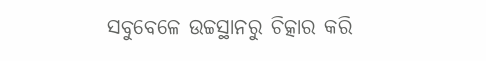ସବୁବେଳେ ଉଚ୍ଚସ୍ଥାନରୁ ଚିତ୍କାର କରି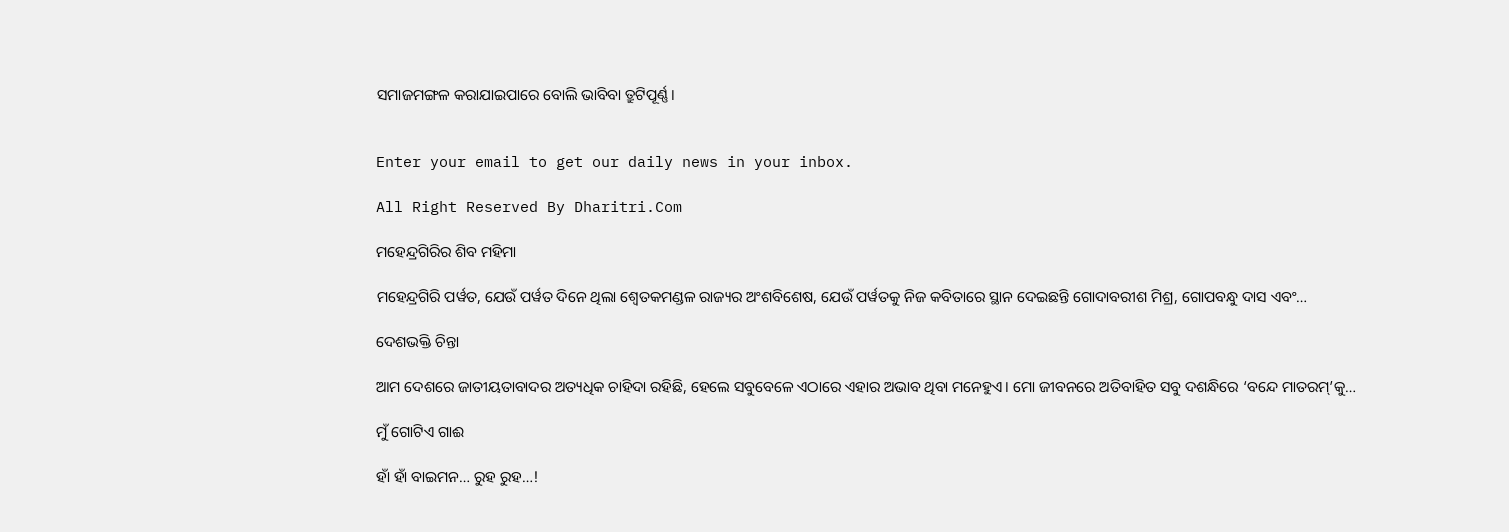ସମାଜମଙ୍ଗଳ କରାଯାଇପାରେ ବୋଲି ଭାବିବା ତ୍ରୁଟିପୂର୍ଣ୍ଣ।


Enter your email to get our daily news in your inbox.

All Right Reserved By Dharitri.Com

ମହେନ୍ଦ୍ରଗିରିର ଶିବ ମହିମା

ମହେନ୍ଦ୍ରଗିରି ପର୍ୱତ, ଯେଉଁ ପର୍ୱତ ଦିନେ ଥିଲା ଶ୍ୱେତକମଣ୍ଡଳ ରାଜ୍ୟର ଅଂଶବିଶେଷ, ଯେଉଁ ପର୍ୱତକୁ ନିଜ କବିତାରେ ସ୍ଥାନ ଦେଇଛନ୍ତି ଗୋଦାବରୀଶ ମିଶ୍ର, ଗୋପବନ୍ଧୁ ଦାସ ଏବଂ…

ଦେଶଭକ୍ତି ଚିନ୍ତା

ଆମ ଦେଶରେ ଜାତୀୟତାବାଦର ଅତ୍ୟଧିକ ଚାହିଦା ରହିଛି, ହେଲେ ସବୁବେଳେ ଏଠାରେ ଏହାର ଅଭାବ ଥିବା ମନେହୁଏ। ମୋ ଜୀବନରେ ଅତିବାହିତ ସବୁ ଦଶନ୍ଧିରେ ‘ବନ୍ଦେ ମାତରମ୍‌’କୁ…

ମୁଁ ଗୋଟିଏ ଗାଈ

ହାଁ ହାଁ ବାଇମନ… ରୁହ ରୁହ…!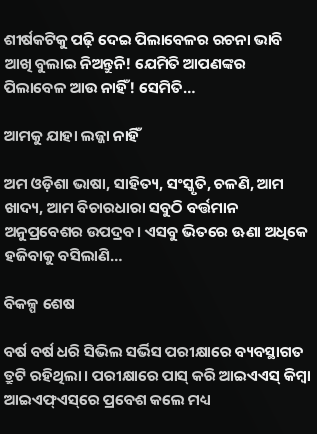ଶୀର୍ଷକଟିକୁ ପଢ଼ି ଦେଇ ପିଲାବେଳର ରଚନା ଭାବି ଆଖି ବୁଲାଇ ନିଅନ୍ତୁନି! ଯେମିତି ଆପଣଙ୍କର ପିଲାବେଳ ଆଉ ନାହିଁ! ସେମିତି…

ଆମକୁ ଯାହା ଲଜ୍ଜା ନାହିଁ

ଅମ ଓଡ଼ିଶା ଭାଷା, ସାହିତ୍ୟ, ସଂସ୍କୃତି, ଚଳଣି, ଆମ ଖାଦ୍ୟ, ଆମ ବିଚାରଧାରା ସବୁଠି ବର୍ତ୍ତମାନ ଅନୁପ୍ରବେଶର ଉପଦ୍ରବ। ଏସବୁ ଭିତରେ ଊଣା ଅଧିକେ ହଜିବାକୁ ବସିଲାଣି…

ବିକଳ୍ପ ଶେଷ

ବର୍ଷ ବର୍ଷ ଧରି ସିଭିଲ ସର୍ଭିସ ପରୀକ୍ଷାରେ ବ୍ୟବସ୍ଥାଗତ ତ୍ରୁଟି ରହିଥିଲା। ପରୀକ୍ଷାରେ ପାସ୍‌ କରି ଆଇଏଏସ୍‌ କିମ୍ବା ଆଇଏଫ୍‌ଏସ୍‌ରେ ପ୍ରବେଶ କଲେ ମଧ୍ୟ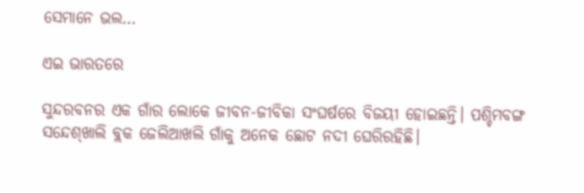ସେମାନେ ଭଲ…

ଏଇ ଭାରତରେ

ସୁନ୍ଦରବନର ଏକ ଗାଁର ଲୋକେ ଜୀବନ-ଜୀବିକା ସଂଘର୍ଷରେ ବିଜୟୀ ହୋଇଛନ୍ତି। ପଶ୍ଚିମବଙ୍ଗ ସନ୍ଦେଶ୍‌ଖାଲି ବ୍ଲକ ଜେଲିଆଖଲି ଗାଁକୁ ଅନେକ ଛୋଟ ନଦୀ ଘେରିରହିଛି।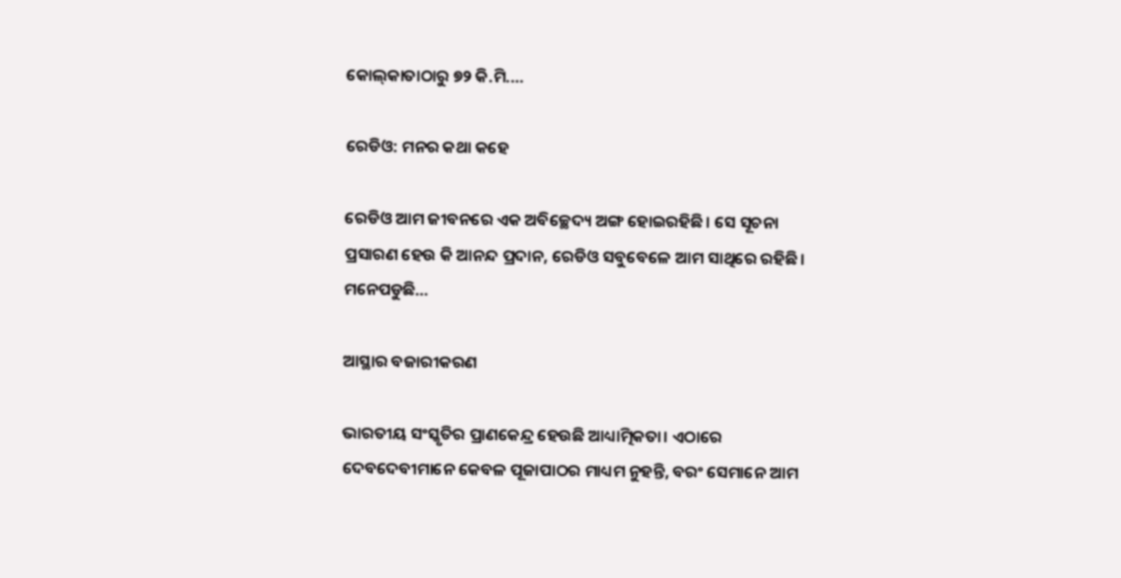କୋଲ୍‌କାତାଠାରୁ ୭୨ କି.ମି.…

ରେଡିଓ: ମନର କଥା କହେ

ରେଡିଓ ଆମ ଜୀବନରେ ଏକ ଅବିଚ୍ଛେଦ୍ୟ ଅଙ୍ଗ ହୋଇରହିଛି। ସେ ସୂଚନା ପ୍ରସାରଣ ହେଉ କି ଆନନ୍ଦ ପ୍ରଦାନ, ରେଡିଓ ସବୁବେଳେ ଆମ ସାଥିରେ ରହିଛି। ମନେପଡୁଛି…

ଆସ୍ଥାର ବଜାରୀକରଣ

ଭାରତୀୟ ସଂସ୍କୃତିର ପ୍ରାଣକେନ୍ଦ୍ର ହେଉଛି ଆଧ୍ୟାତ୍ମିକତା। ଏଠାରେ ଦେବଦେବୀମାନେ କେବଳ ପୂଜାପାଠର ମାଧ୍ୟମ ନୁହନ୍ତି, ବରଂ ସେମାନେ ଆମ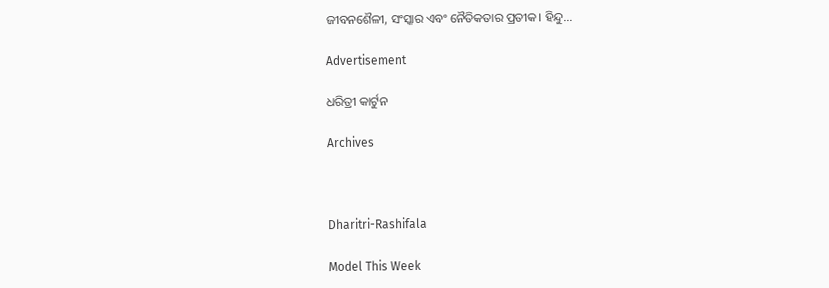ଜୀବନଶୈଳୀ, ସଂସ୍କାର ଏବଂ ନୈତିକତାର ପ୍ରତୀକ। ହିନ୍ଦୁ…

Advertisement

ଧରିତ୍ରୀ କାର୍ଟୁନ

Archives



Dharitri-Rashifala

Model This Week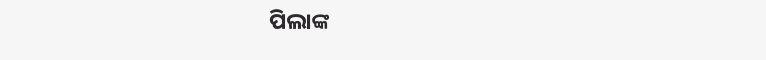ପିଲାଙ୍କ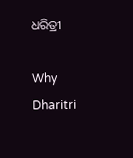ଧରିତ୍ରୀ

Why Dharitri